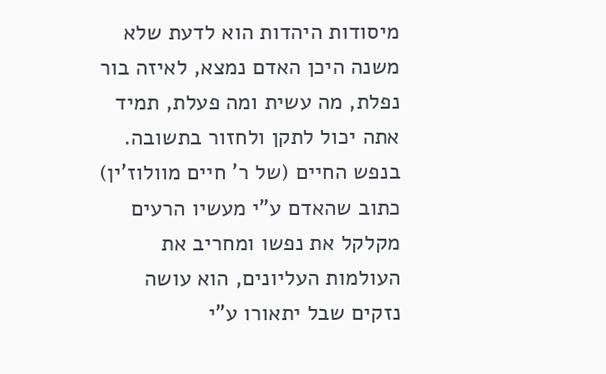מיסודות היהדות הוא לדעת שלא משנה היכן האדם נמצא, לאיזה בור נפלת, מה עשית ומה פעלת, תמיד אתה יכול לתקן ולחזור בתשובה.
בנפש החיים (של ר' חיים מוולוז'ין) כתוב שהאדם ע"י מעשיו הרעים מקלקל את נפשו ומחריב את העולמות העליונים, הוא עושה נזקים שבל יתאורו ע"י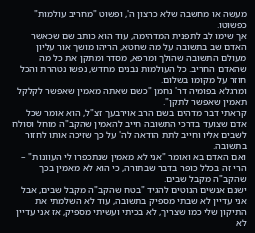מעשה או מחשבה שלא כרצון ה', ופשוט "מחריב עולמות" כפשוטו.
אך שימו לב לתפנית המדהימה, עוד הוא כותב שם שכאשר האדם שב בתשובה על מה שחטא, הריהו מושך אור עליון מעולם התשובה שהולך ומרפא, מסדר ומתקן את כל מה שהאדם החריב. כל העולמות נבנים מחדש, נפשו נטהרת והכל חוזר על מקומו בשלום.
ומרגלא בפומיה דר' נחמן "כשם שאתה מאמין שאפשר לקלקל תאמין שאפשר לתקן".
קראתי דבר מדהים בשם הרב אוירבעך זצ"ל, הוא אומר שכל אדם שצועד בדרכי התשובה חייב להאמין שהקב"ה מוחל וסולח לשבים אליו וחייב לתת הודאה לה' על כך שזיכה אותו לחזור בתשובה.
ואם האדם בא ואומר "אני לא מאמין שנתכפרו לי העוונות" – הרי זה בכלל כופר בדבר שבתורה, כי הוא לא מאמין בכך שהקב"ה מקבל שבים.
ישנם אנשים הנוטים להגיד "בטח שהקב"ה מקבל שבים, אבל אני עדיין לא שבתי מספיק בתשובה, עוד לא השלמתי את התיקון שלי כמו שצריך, לא בכיתי ועשיתי מספיק, אז אני עדיין לא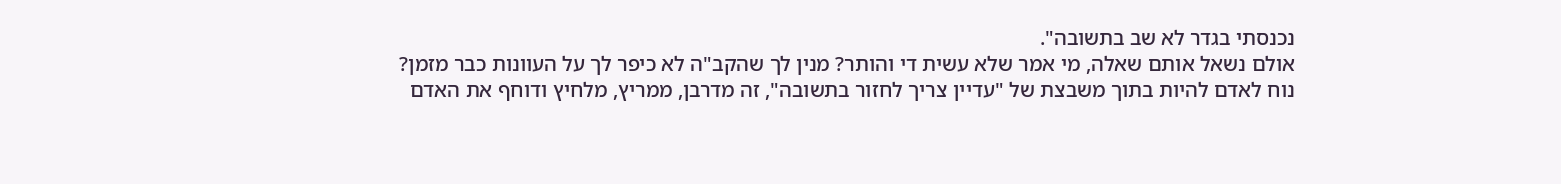נכנסתי בגדר לא שב בתשובה".
אולם נשאל אותם שאלה, מי אמר שלא עשית די והותר? מנין לך שהקב"ה לא כיפר לך על העוונות כבר מזמן?
נוח לאדם להיות בתוך משבצת של "עדיין צריך לחזור בתשובה", זה מדרבן, ממריץ, מלחיץ ודוחף את האדם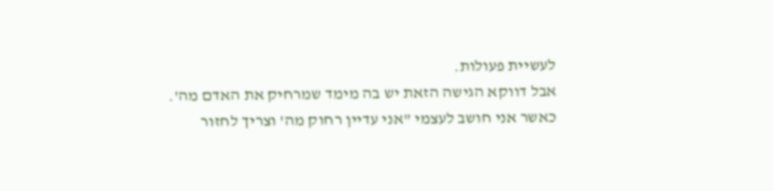לעשיית פעולות.
אבל דווקא הגישה הזאת יש בה מימד שמרחיק את האדם מה'.
כאשר אני חושב לעצמי "אני עדיין רחוק מה' וצריך לחזור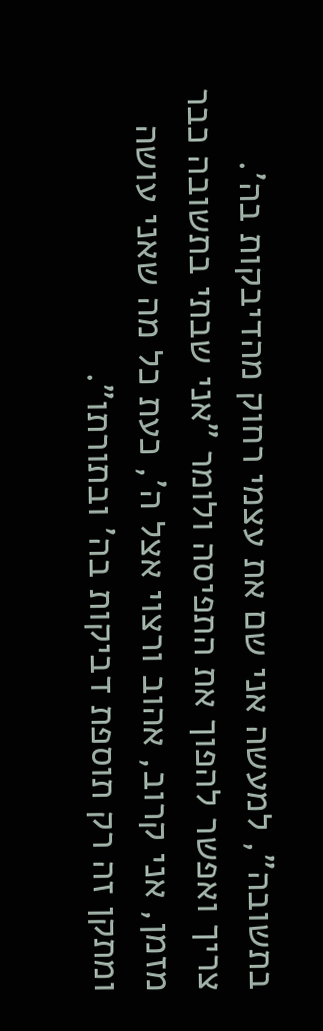בתשובה", למעשה אני שם את עצמי רחוק מהדיבקות בה'.
צריך ואפשר להפוך את התפיסה ולומר "אני שבתי בתשובה כבר מזמן, אני קרוב, אהוב ורצוי אצל ה', כעת כל מה שאני עושה ומתקן זה רק תוספת דביקות בה' ובתורתו".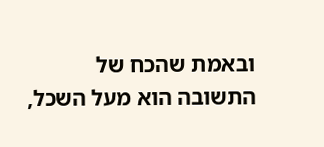ובאמת שהכח של התשובה הוא מעל השכל,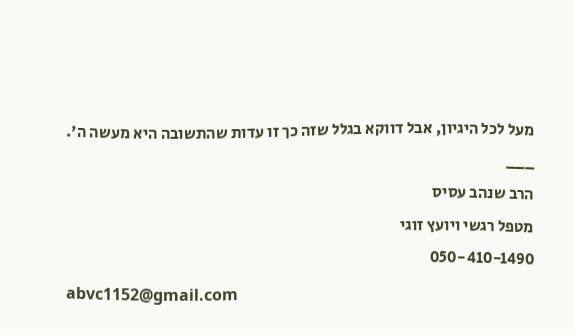מעל לכל היגיון, אבל דווקא בגלל שזה כך זו עדות שהתשובה היא מעשה ה'.
___
הרב שנהב עסיס
מטפל רגשי ויועץ זוגי
050-410-1490
abvc1152@gmail.com